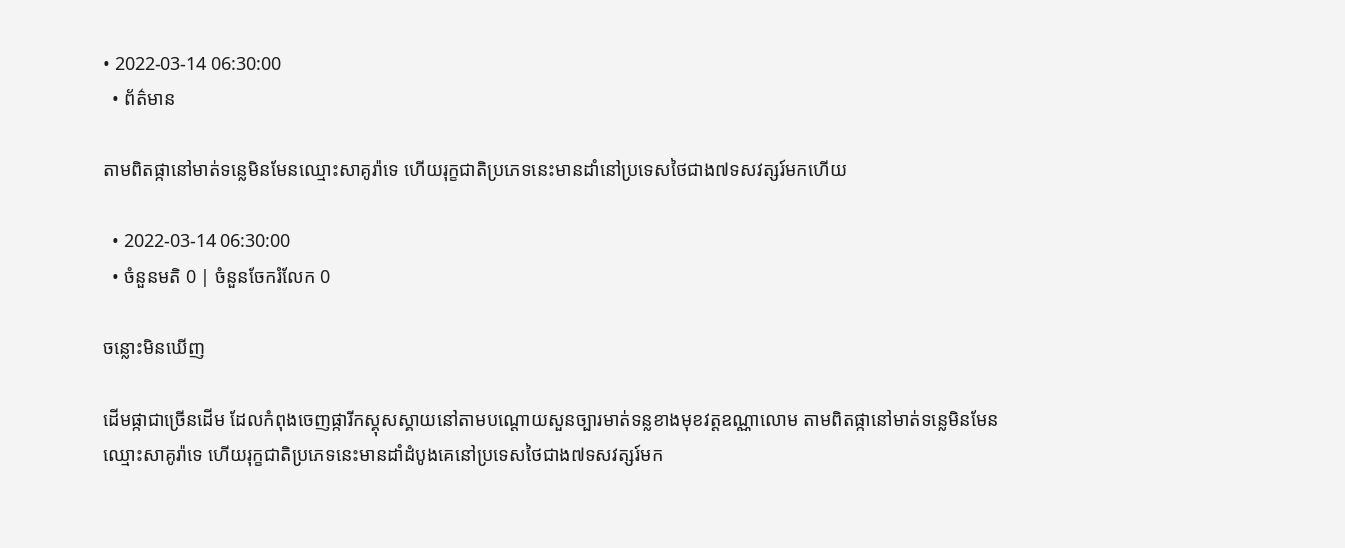• 2022-03-14 06:30:00
  • ព័ត៌មាន

តាមពិតផ្កានៅមាត់ទន្លេមិនមែនឈ្មោះសាគូរ៉ាទេ ហើយរុក្ខជាតិប្រភេទនេះមានដាំនៅប្រទេសថៃជាង៧ទសវត្សរ៍មកហើយ

  • 2022-03-14 06:30:00
  • ចំនួនមតិ 0 | ចំនួនចែករំលែក 0

ចន្លោះមិនឃើញ

ដើមផ្កាជាច្រើនដើម ដែលកំពុងចេញផ្ការីកស្គុសស្គាយនៅតាមបណ្តោយសួនច្បារមាត់ទន្លខាងមុខវត្តឧណ្ណាលោម តាមពិតផ្កានៅមាត់ទន្លេមិនមែនឈ្មោះសាគូរ៉ាទេ ហើយរុក្ខជាតិប្រភេទនេះមានដាំដំបូងគេនៅប្រទេសថៃជាង៧ទសវត្សរ៍មក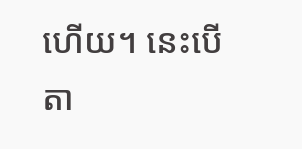ហើយ។ នេះបើតា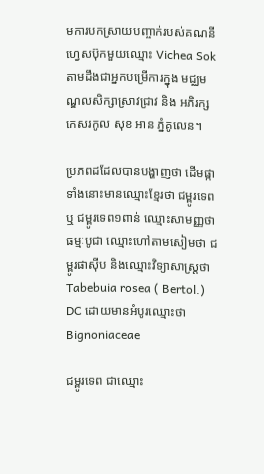មការបកស្រាយបញ្ចាក់របស់គណនីហ្វេសប៊ុកមួយឈ្មោះ Vichea Sok តាមដឹងជាអ្នកបម្រើការក្នុង មជ្ឈមណ្ឌលសិក្សាស្រាវជ្រាវ និង អភិរក្សកេសរកូល សុខ អាន ភ្នំគូលេន។

ប្រភពដដែលបានបង្ហាញថា ដើមផ្កាទាំងនោះមានឈ្មោះខ្មែរថា ជម្ពូរទេព ឬ ជម្ពូរទេព១ពាន់ ឈ្មោះសាមញ្ញថា ធម្មៈបូជា ឈ្មោះហៅតាមសៀមថា ជម្ពូរផាស៊ីប និងឈ្មោះវិទ្យាសាស្ត្រថា Tabebuia rosea ( Bertol.) DC ដោយមានអំបូរឈ្មោះថា Bignoniaceae

ជម្ពូរទេព ជាឈ្មោះ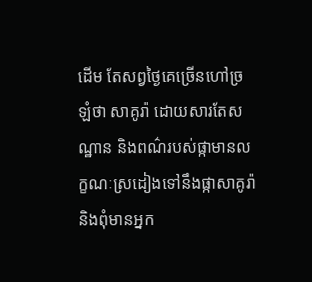ដើម តែសព្វថ្ងៃគេច្រើនហៅច្រឡំថា សាគូរ៉ា ដោយសារតែសណ្ឋាន និងពណ៌របស់ផ្កាមានលក្ខណៈស្រដៀងទៅនឹងផ្កាសាគូរ៉ា និងពុំមានអ្នក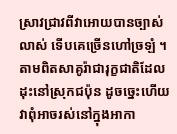ស្រាវជ្រាវពីវាអោយបានច្បាស់លាស់ ទើបគេច្រើនហៅច្រឡំ ។ តាមពិតសាគូរ៉ាជារុក្ខជាតិដែលដុះនៅស្រុកជប៉ុន ដូចច្នេះហើយវាពុំអាចរស់នៅក្នុងអាកា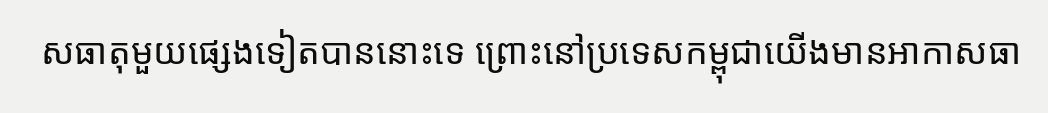សធាតុមួយផ្សេងទៀតបាននោះទេ ព្រោះនៅប្រទេសកម្ពុជាយើងមានអាកាសធា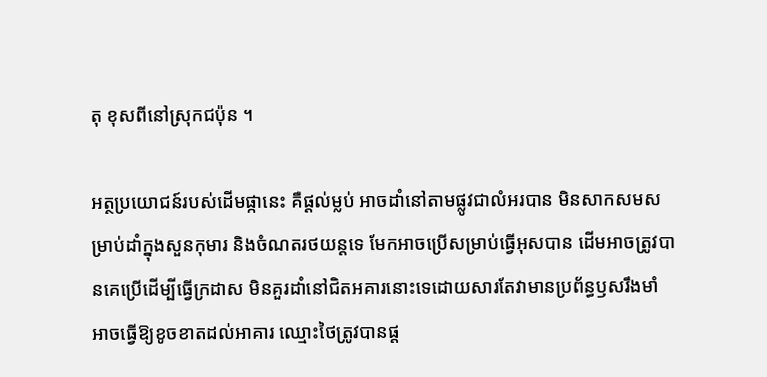តុ ខុសពីនៅស្រុកជប៉ុន ។

អត្ថប្រយោជន៍របស់ដើមផ្កានេះ គឺផ្តល់ម្លប់ អាចដាំនៅតាមផ្លូវជាលំអរបាន មិនសាកសមសម្រាប់ដាំក្នុងសួនកុមារ និងចំណតរថយន្តទេ មែកអាចប្រើសម្រាប់ធ្វើអុសបាន ដើមអាចត្រូវបានគេប្រើដើម្បីធ្វើក្រដាស មិនគួរដាំនៅជិតអគារនោះទេដោយសារតែវាមានប្រព័ន្ធឫសរឹងមាំ អាចធ្វើឱ្យខូចខាតដល់អាគារ ឈ្មោះថៃត្រូវបានផ្ត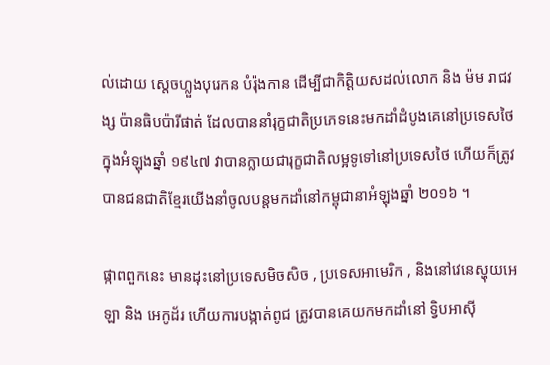ល់ដោយ ស្តេចហ្លួងបុរេកន បំរ៉ុងកាន ដើម្បីជាកិត្តិយសដល់លោក និង ម៉ម រាជវង្ស ប៉ានធិបប៉ារីផាត់ ដែលបាននាំរុក្ខជាតិប្រភេទនេះមកដាំដំបូងគេនៅប្រទេសថៃក្នុងអំឡុងឆ្នាំ ១៩៤៧ វាបានក្លាយជារុក្ខជាតិលម្អទូទៅនៅប្រទេសថៃ ហើយក៏ត្រូវបានជនជាតិខ្មែរយើងនាំចូលបន្តមកដាំនៅកម្ពុជានាអំឡុងឆ្នាំ ២០១៦ ។

ផ្កាពពួកនេះ មានដុះនៅប្រទេសមិចសិច , ប្រទេសអាមេរិក , និងនៅវេនេស្ហុយអេឡា និង អេកូដ័រ ហើយការបង្កាត់ពូជ ត្រូវបានគេយកមកដាំនៅ ទ្វិបអាស៊ី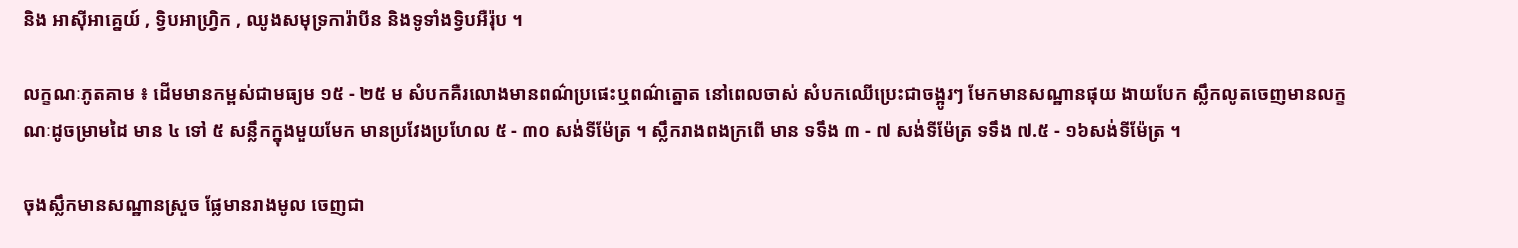និង អាស៊ីអាគ្នេយ៍ , ទ្វិបអាហ្រ្វិក , ឈូងសមុទ្រការ៉ាបីន និងទូទាំងទ្វិបអឺរ៉ុប ។

លក្ខណៈភូតគាម ៖ ដើមមានកម្ពស់ជាមធ្យម ១៥ - ២៥ ម សំបកគឺរលោងមានពណ៌ប្រផេះឬពណ៌ត្នោត នៅពេលចាស់ សំបកឈើប្រេះជាចង្អូរៗ មែកមានសណ្ឋានផុយ ងាយបែក ស្លឹកលូតចេញមានលក្ខណៈដូចម្រាមដៃ មាន ៤ ទៅ ៥ សន្លឹកក្នុងមួយមែក មានប្រវែងប្រហែល ៥ - ៣០ សង់ទីម៉ែត្រ ។ ស្លឹករាងពងក្រពើ មាន ទទឹង ៣ - ៧ សង់ទីម៉ែត្រ ទទឹង ៧.៥ - ១៦សង់ទីម៉ែត្រ ។

ចុងស្លឹកមានសណ្ឋានស្រួច ផ្លែមានរាងមូល ចេញជា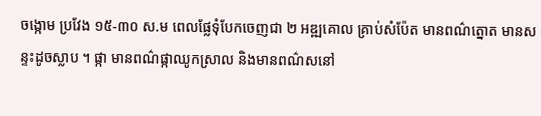ចង្កោម ប្រវែង ១៥-៣០ ស.ម ពេលផ្លែទុំបែកចេញជា ២ អឌ្ឍគោល គ្រាប់សំប៉ែត មានពណ៌ត្នោត មានសន្ទះដូចស្លាប ។ ផ្កា មានពណ៌ផ្កាឈូកស្រាល និងមានពណ៌សនៅ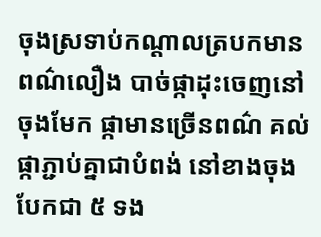ចុងស្រទាប់កណ្តាលត្របកមានពណ៌លឿង បាច់ផ្កាដុះចេញនៅចុងមែក ផ្កាមានច្រើនពណ៌ គល់ផ្កាភ្ជាប់គ្នាជាបំពង់ នៅខាងចុងបែកជា ៥ ទង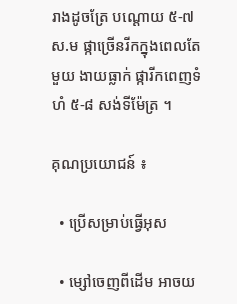រាងដូចត្រែ បណ្តោយ ៥-៧ ស.ម ផ្កាច្រើនរីកក្នុងពេលតែមួយ ងាយធ្លាក់ ផ្ការីកពេញទំហំ ៥-៨ សង់ទីម៉ែត្រ ។

គុណប្រយោជន៍ ៖

  • ប្រើសម្រាប់ធ្វើអុស

  • ម្សៅចេញពីដើម អាចយ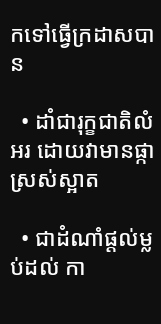កទៅធ្វើក្រដាសបាន

  • ដាំជារុក្ខជាតិលំអរ ដោយវាមានផ្កាស្រស់ស្អាត

  • ជាដំណាំផ្តល់ម្លប់ដល់ កា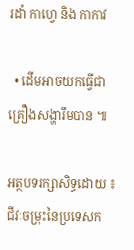រដាំ កាហ្វេ និង កាកាវ

  • ដើមអាចយកធ្វើជាគ្រឿងសង្ហារឹមបាន ៕

អត្ថបទរក្សាសិទ្ធដោយ ៖ ជីវៈចម្រុះនៃប្រទេសក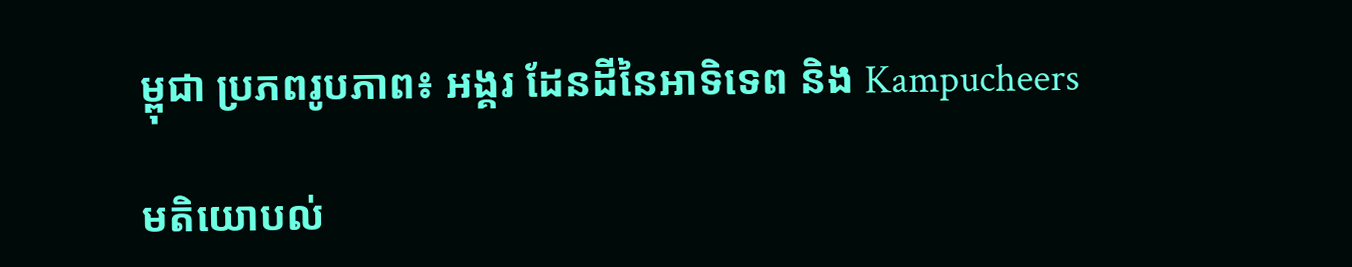ម្ពុជា ប្រភពរូបភាព៖ អង្គរ ដែនដីនៃអាទិទេព និង Kampucheers

មតិយោបល់